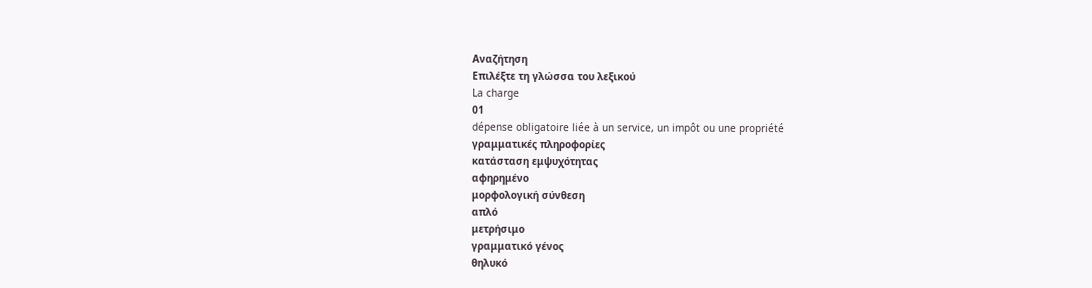Αναζήτηση
Επιλέξτε τη γλώσσα του λεξικού
La charge
01
dépense obligatoire liée à un service, un impôt ou une propriété
γραμματικές πληροφορίες
κατάσταση εμψυχότητας
αφηρημένο
μορφολογική σύνθεση
απλό
μετρήσιμο
γραμματικό γένος
θηλυκό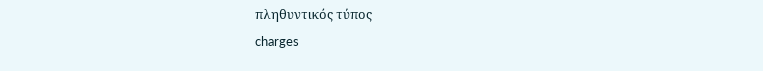πληθυντικός τύπος
charges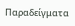Παραδείγματα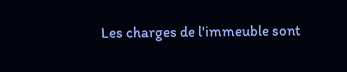Les charges de l'immeuble sont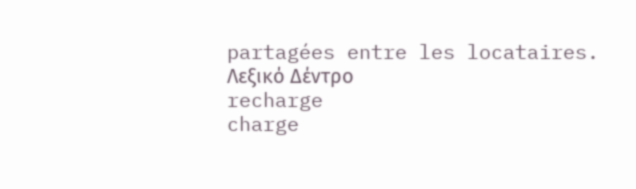partagées entre les locataires.
Λεξικό Δέντρο
recharge
charge